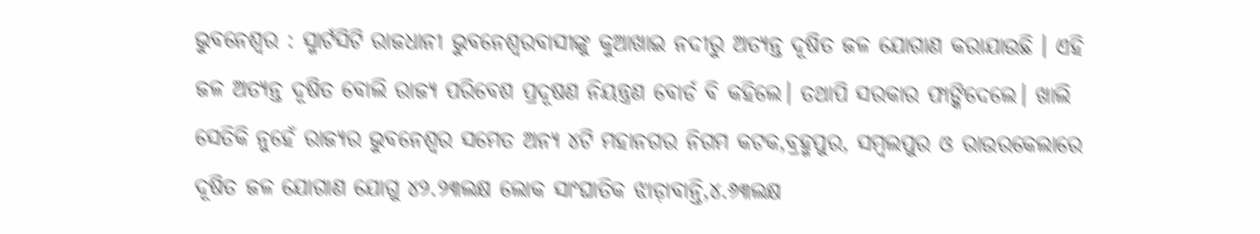ଭୁବନେଶ୍ବର : ସ୍ମାର୍ଟସିଟି ରାଜଧାନୀ ଭୁବନେଶ୍ୱରବାସୀଙ୍କୁ କୁଆଖାଇ ନଦୀରୁ ଅତ୍ୟନ୍ତ ଦୂଷିତ ଜଳ ଯୋଗାଣ କରାଯାଉଛି । ଏହି ଜଳ ଅତ୍ୟନ୍ତ ଦୂଷିତ ବୋଲି ରାଜ୍ୟ ପରିବେଶ ପ୍ରଦୂଷଣ ନିୟନ୍ତ୍ରଣ ବୋର୍ଡ ବି କହିଲେ। ତଥାପି ସରକାର ଫାଙ୍କିଦେଲେ। ଖାଲି ସେତିକି ନୁହେଁ ରାଜ୍ୟର ଭୁବନେଶ୍ୱର ସମେତ ଅନ୍ୟ ୪ଟି ମହାନଗର ନିଗମ କଟକ,ବ୍ରହ୍ମପୁର, ସମ୍ବଲପୁର ଓ ରାଉରକେଲାରେ ଦୂଷିତ ଜଳ ଯୋଗାଣ ଯୋଗୁ ୪୨.୨୩ଲକ୍ଷ ଲୋକ ସାଂଘାତିକ ଝାଡ଼ାବାନ୍ତି,୪.୬୩ଲକ୍ଷ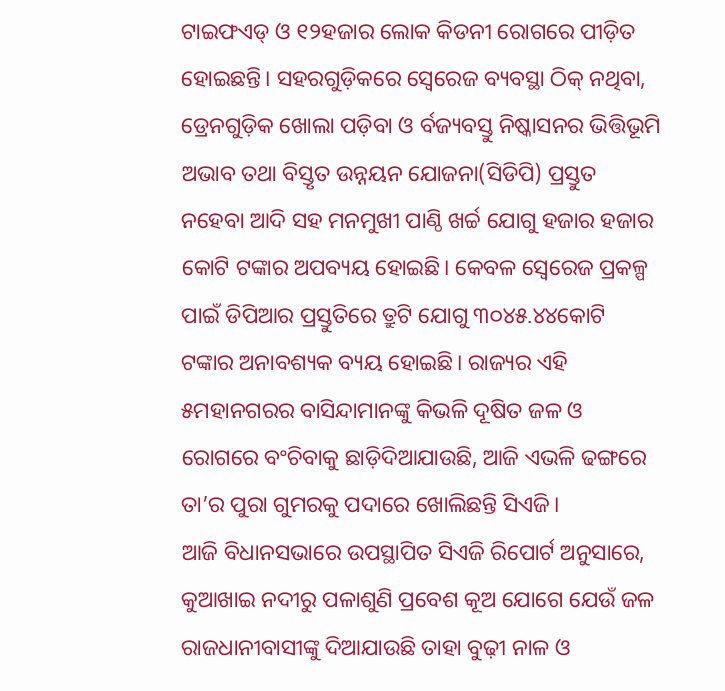ଟାଇଫଏଡ୍ ଓ ୧୨ହଜାର ଲୋକ କିଡନୀ ରୋଗରେ ପୀଡ଼ିତ ହୋଇଛନ୍ତି। ସହରଗୁଡ଼ିକରେ ସ୍ୱେରେଜ ବ୍ୟବସ୍ଥା ଠିକ୍ ନଥିବା, ଡ୍ରେନଗୁଡ଼ିକ ଖୋଲା ପଡ଼ିବା ଓ ର୍ବଜ୍ୟବସ୍ତୁ ନିଷ୍କାସନର ଭିତ୍ତିଭୂମି ଅଭାବ ତଥା ବିସ୍ତୃତ ଉନ୍ନୟନ ଯୋଜନା(ସିଡିପି) ପ୍ରସ୍ତୁତ ନହେବା ଆଦି ସହ ମନମୁଖୀ ପାଣ୍ଠି ଖର୍ଚ୍ଚ ଯୋଗୁ ହଜାର ହଜାର କୋଟି ଟଙ୍କାର ଅପବ୍ୟୟ ହୋଇଛି। କେବଳ ସ୍ୱେରେଜ ପ୍ରକଳ୍ପ ପାଇଁ ଡିପିଆର ପ୍ରସ୍ତୁତିରେ ତ୍ରୁଟି ଯୋଗୁ ୩୦୪୫.୪୪କୋଟି ଟଙ୍କାର ଅନାବଶ୍ୟକ ବ୍ୟୟ ହୋଇଛି। ରାଜ୍ୟର ଏହି ୫ମହାନଗରର ବାସିନ୍ଦାମାନଙ୍କୁ କିଭଳି ଦୂଷିତ ଜଳ ଓ ରୋଗରେ ବଂଚିବାକୁ ଛାଡ଼ିଦିଆଯାଉଛି, ଆଜି ଏଭଳି ଢଙ୍ଗରେ ତା’ର ପୁରା ଗୁମରକୁ ପଦାରେ ଖୋଲିଛନ୍ତି ସିଏଜି।
ଆଜି ବିଧାନସଭାରେ ଉପସ୍ଥାପିତ ସିଏଜି ରିପୋର୍ଟ ଅନୁସାରେ, କୁଆଖାଇ ନଦୀରୁ ପଳାଶୁଣି ପ୍ରବେଶ କୂଅ ଯୋଗେ ଯେଉଁ ଜଳ ରାଜଧାନୀବାସୀଙ୍କୁ ଦିଆଯାଉଛି ତାହା ବୁଢ଼ୀ ନାଳ ଓ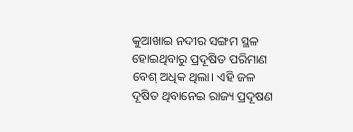କୁଆଖାଇ ନଦୀର ସଙ୍ଗମ ସ୍ଥଳ ହୋଇଥିବାରୁ ପ୍ରଦୂଷିତ ପରିମାଣ ବେଶ୍ ଅଧିକ ଥିଲା। ଏହି ଜଳ ଦୂଷିତ ଥିବାନେଇ ରାଜ୍ୟ ପ୍ରଦୂଷଣ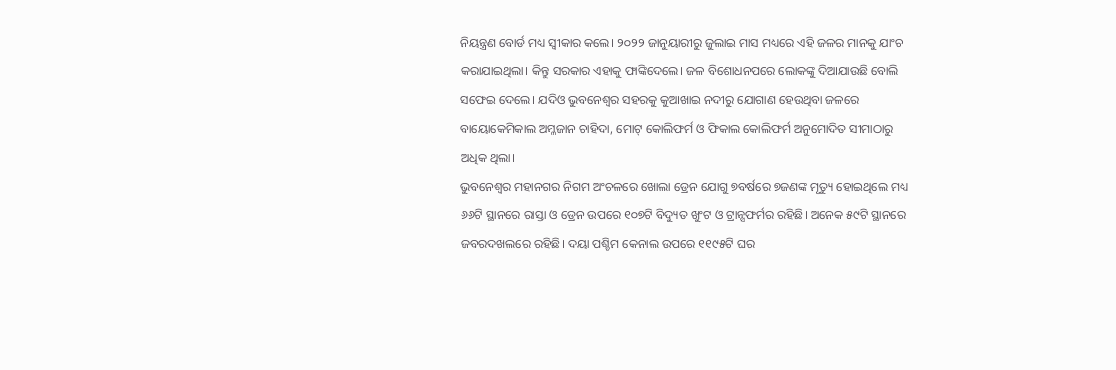ନିୟନ୍ତ୍ରଣ ବୋର୍ଡ ମଧ୍ୟ ସ୍ୱୀକାର କଲେ। ୨୦୨୨ ଜାନୁୟାରୀରୁ ଜୁଲାଇ ମାସ ମଧ୍ୟରେ ଏହି ଜଳର ମାନକୁ ଯାଂଚ କରାଯାଇଥିଲା। କିନ୍ତୁ ସରକାର ଏହାକୁ ଫାଙ୍କିଦେଲେ। ଜଳ ବିଶୋଧନପରେ ଲୋକଙ୍କୁ ଦିଆଯାଉଛି ବୋଲି ସଫେଇ ଦେଲେ। ଯଦିଓ ଭୁବନେଶ୍ୱର ସହରକୁ କୁଆଖାଇ ନଦୀରୁ ଯୋଗାଣ ହେଉଥିବା ଜଳରେ ବାୟୋକେମିକାଲ ଅମ୍ଳଜାନ ଚାହିଦା, ମୋଟ୍ କୋଲିଫର୍ମ ଓ ଫିକାଲ କୋଲିଫର୍ମ ଅନୁମୋଦିତ ସୀମାଠାରୁ ଅଧିକ ଥିଲା।
ଭୁବନେଶ୍ୱର ମହାନଗର ନିଗମ ଅଂଚଳରେ ଖୋଲା ଡ୍ରେନ ଯୋଗୁ ୭ବର୍ଷରେ ୭ଜଣଙ୍କ ମୃତ୍ୟୁ ହୋଇଥିଲେ ମଧ୍ୟ ୬୬ଟି ସ୍ଥାନରେ ରାସ୍ତା ଓ ଡ୍ରେନ ଉପରେ ୧୦୭ଟି ବିଦ୍ୟୁତ ଖୁଂଟ ଓ ଟ୍ରାନ୍ସଫର୍ମର ରହିଛି। ଅନେକ ୫୯ଟି ସ୍ଥାନରେ ଜବରଦଖଲରେ ରହିଛି। ଦୟା ପଶ୍ଚିମ କେନାଲ ଉପରେ ୧୧୯୫ଟି ଘର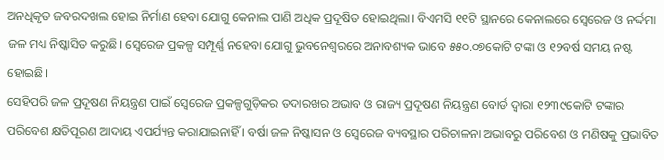ଅନଧିକୃତ ଜବରଦଖଲ ହୋଇ ନିର୍ମାଣ ହେବା ଯୋଗୁ କେନାଲ ପାଣି ଅଧିକ ପ୍ରଦୂଷିତ ହୋଇଥିଲା। ବିଏମସି ୧୧ଟି ସ୍ଥାନରେ କେନାଲରେ ସ୍ୱେରେଜ ଓ ନର୍ଦ୍ଦମା ଜଳ ମଧ୍ୟ ନିଷ୍କାସିତ କରୁଛି। ସ୍ୱେରେଜ ପ୍ରକଳ୍ପ ସମ୍ପୂର୍ଣ୍ଣ ନହେବା ଯୋଗୁ ଭୁବନେଶ୍ୱରରେ ଅନାବଶ୍ୟକ ଭାବେ ୫୫୦.୦୭କୋଟି ଟଙ୍କା ଓ ୧୨ବର୍ଷ ସମୟ ନଷ୍ଟ ହୋଇଛି।
ସେହିପରି ଜଳ ପ୍ରଦୂଷଣ ନିୟନ୍ତ୍ରଣ ପାଇଁ ସ୍ୱେରେଜ ପ୍ରକଳ୍ପଗୁଡ଼ିକର ତଦାରଖର ଅଭାବ ଓ ରାଜ୍ୟ ପ୍ରଦୂଷଣ ନିୟନ୍ତ୍ରଣ ବୋର୍ଡ ଦ୍ୱାରା ୧୨୩୯କୋଟି ଟଙ୍କାର ପରିବେଶ କ୍ଷତିପୂରଣ ଆଦାୟ ଏପର୍ଯ୍ୟନ୍ତ କରାଯାଇନାହିଁ । ବର୍ଷା ଜଳ ନିଷ୍କାସନ ଓ ସ୍ୱେରେଜ ବ୍ୟବସ୍ଥାର ପରିଚାଳନା ଅଭାବରୁ ପରିବେଶ ଓ ମଣିଷକୁ ପ୍ରଭାବିତ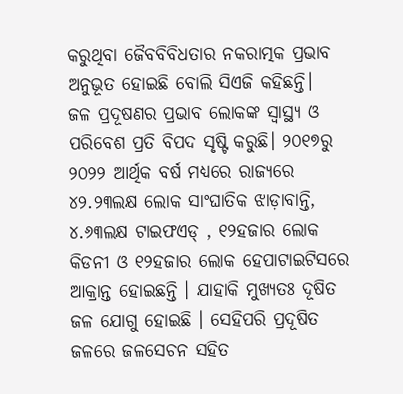କରୁଥିବା ଜୈବବିବିଧତାର ନକରାତ୍ମକ ପ୍ରଭାବ ଅନୁଭୂତ ହୋଇଛି ବୋଲି ସିଏଜି କହିଛନ୍ତି।
ଜଳ ପ୍ରଦୂଷଣର ପ୍ରଭାବ ଲୋକଙ୍କ ସ୍ୱାସ୍ଥ୍ୟ ଓ ପରିବେଶ ପ୍ରତି ବିପଦ ସୃଷ୍ଟି କରୁଛି। ୨୦୧୭ରୁ ୨୦୨୨ ଆର୍ଥିକ ବର୍ଷ ମଧ୍ୟରେ ରାଜ୍ୟରେ ୪୨.୨୩ଲକ୍ଷ ଲୋକ ସାଂଘାତିକ ଝାଡ଼ାବାନ୍ତି, ୪.୬୩ଲକ୍ଷ ଟାଇଫଏଡ୍ , ୧୨ହଜାର ଲୋକ କିଡନୀ ଓ ୧୨ହଜାର ଲୋକ ହେପାଟାଇଟିସରେ ଆକ୍ରାନ୍ତ ହୋଇଛନ୍ତି । ଯାହାକି ମୁଖ୍ୟତଃ ଦୂଷିତ ଜଳ ଯୋଗୁ ହୋଇଛି । ସେହିପରି ପ୍ରଦୂଷିତ ଜଳରେ ଜଳସେଚନ ସହିତ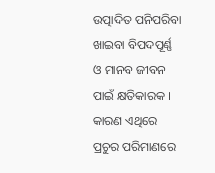ଉତ୍ପାଦିତ ପନିପରିବା ଖାଇବା ବିପଦପୂର୍ଣ୍ଣ ଓ ମାନବ ଜୀବନ ପାଇଁ କ୍ଷତିକାରକ । କାରଣ ଏଥିରେ ପ୍ରଚୁର ପରିମାଣରେ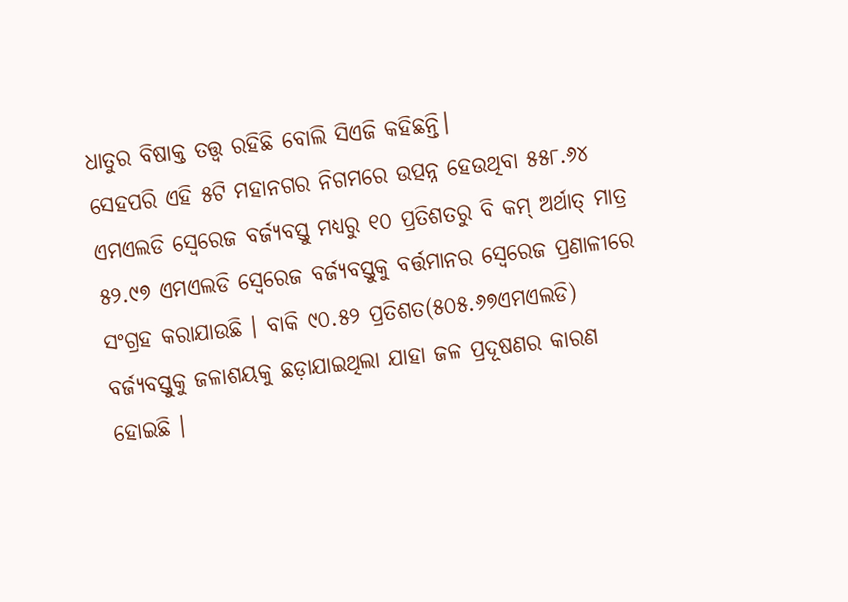ଧାତୁର ବିଷାକ୍ତ ତତ୍ତ୍ୱ ରହିଛି ବୋଲି ସିଏଜି କହିଛନ୍ତି।
ସେହପରି ଏହି ୫ଟି ମହାନଗର ନିଗମରେ ଉତ୍ପନ୍ନ ହେଉଥିବା ୫୫୮.୬୪ ଏମଏଲଡି ସ୍ୱେରେଜ ବର୍ଜ୍ୟବସ୍ତୁ ମଧ୍ୟରୁ ୧୦ ପ୍ରତିଶତରୁ ବି କମ୍ ଅର୍ଥାତ୍ ମାତ୍ର ୫୨.୯୭ ଏମଏଲଡି ସ୍ୱେରେଜ ବର୍ଜ୍ୟବସ୍ତୁକୁ ବର୍ତ୍ତମାନର ସ୍ୱେରେଜ ପ୍ରଣାଳୀରେ ସଂଗ୍ରହ କରାଯାଉଛି । ବାକି ୯୦.୫୨ ପ୍ରତିଶତ(୫୦୫.୬୭ଏମଏଲଡି) ବର୍ଜ୍ୟବସ୍ତୁକୁ ଜଳାଶୟକୁ ଛଡ଼ାଯାଇଥିଲା ଯାହା ଜଳ ପ୍ରଦୂଷଣର କାରଣ ହୋଇଛି ।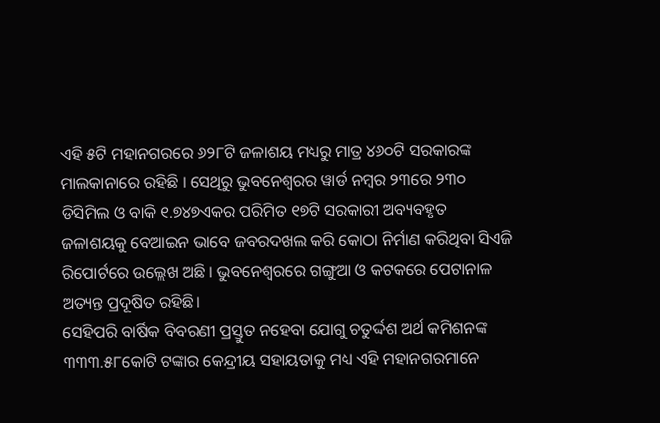ଏହି ୫ଟି ମହାନଗରରେ ୬୨୮ଟି ଜଳାଶୟ ମଧ୍ୟରୁ ମାତ୍ର ୪୬୦ଟି ସରକାରଙ୍କ ମାଲକାନାରେ ରହିଛି । ସେଥିରୁ ଭୁବନେଶ୍ୱରର ୱାର୍ଡ ନମ୍ବର ୨୩ରେ ୨୩୦ ଡିସିମିଲ ଓ ବାକି ୧.୭୪୭ଏକର ପରିମିତ ୧୭ଟି ସରକାରୀ ଅବ୍ୟବହୃତ ଜଳାଶୟକୁ ବେଆଇନ ଭାବେ ଜବରଦଖଲ କରି କୋଠା ନିର୍ମାଣ କରିଥିବା ସିଏଜି ରିପୋର୍ଟରେ ଉଲ୍ଲେଖ ଅଛି । ଭୁବନେଶ୍ୱରରେ ଗଙ୍ଗୁଆ ଓ କଟକରେ ପେଟାନାଳ ଅତ୍ୟନ୍ତ ପ୍ରଦୂଷିତ ରହିଛି।
ସେହିପରି ବାର୍ଷିକ ବିବରଣୀ ପ୍ରସ୍ତୁତ ନହେବା ଯୋଗୁ ଚତୁର୍ଦ୍ଦଶ ଅର୍ଥ କମିଶନଙ୍କ ୩୩୩.୫୮କୋଟି ଟଙ୍କାର କେନ୍ଦ୍ରୀୟ ସହାୟତାକୁ ମଧ୍ୟ ଏହି ମହାନଗରମାନେ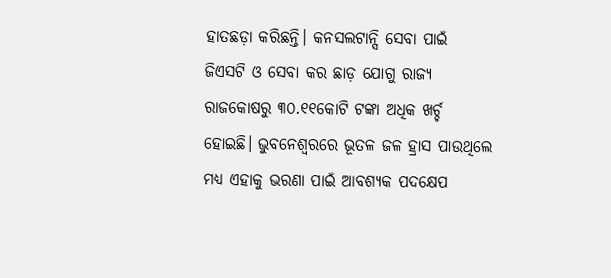ହାତଛଡ଼ା କରିଛନ୍ତି। କନସଲଟାନ୍ସି ସେବା ପାଇଁ ଜିଏସଟି ଓ ସେବା କର ଛାଡ଼ ଯୋଗୁ ରାଜ୍ୟ ରାଜକୋଷରୁ ୩୦.୧୧କୋଟି ଟଙ୍କା ଅଧିକ ଖର୍ଚ୍ଚ ହୋଇଛି। ଭୁବନେଶ୍ୱରରେ ଭୂତଳ ଜଳ ହ୍ରାସ ପାଉଥିଲେ ମଧ୍ୟ ଏହାକୁ ଭରଣା ପାଇଁ ଆବଶ୍ୟକ ପଦକ୍ଷେପ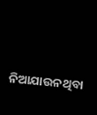ନିଆଯାଉନଥିବା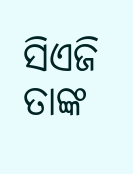ସିଏଜି ତାଙ୍କ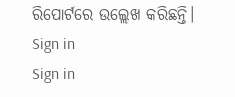ରିପୋର୍ଟରେ ଉଲ୍ଲେଖ କରିଛନ୍ତି।
Sign in
Sign in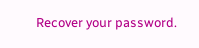Recover your password.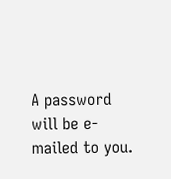A password will be e-mailed to you.